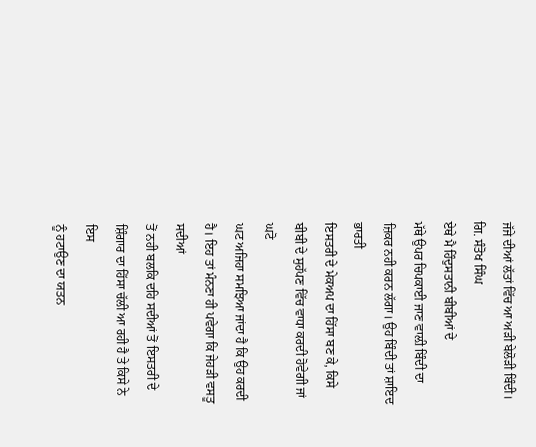ਜੱਜੇ ਦੀਆਂ ਲੱਤਾਂ ਵਿੱਚ ਆ ਅੜੀ ਬੇਲੋੜੀ ਬਿੰਦੀ।
ਗਿ. ਸੰਤੋਖ ਸਿੰਘ
ਏਥੇ ਮੈ ਹਿੰਦੁਸਤਾਨੀ ਬੀਬੀਆਂ ਦੇ
ਮੱਥੇ ਉਪਰ ਚਿਪਕਾਈ ਜਾਣ ਵਾਲ਼ੀ ਬਿੰਦੀ ਦਾ ਜ਼ਿਕਰ ਨਹੀ ਕਰਨ ਲੱਗਾ। ਉਹ ਬਿੰਦੀ ਤਾਂ ਸ਼ਾਇਦ ਭਾਰਤੀ
ਇਸਤਰੀ ਦੇ ਮੇਕਅਪ ਦਾ ਹਿੱਸਾ ਬਣ ਕੇ, ਕਿਸੇ ਬੀਬੀ ਦੇ ਸੁਹੱਪਣ ਵਿੱਚ ਵਾਧਾ ਕਰਦੀ ਹੋਵੇਗੀ ਜਾਂ ਘਟੋ
ਘਟ ਅਜਿਹਾ ਸਮਝਿਆ ਜਾਂਦਾ ਹੈ ਕਿ ਉਹ ਕਰਦੀ ਹੈ। ਇਹ ਤਾਂ ਮੰਨਣਾ ਹੀ ਪਵੇਗਾ ਕਿ ਜੇਹੜੀ ਵਸਤੂ ਸਦੀਆਂ
ਤੋਂ ਨਹੀ ਬਲਕਿ ਦਹਿ ਸਦੀਆਂ ਤੋਂ ਇਸਤਰੀ ਦੇ ਸ਼ਿੰਗਾਰ ਦਾ ਹਿੱਸਾ ਚੱਲੀ ਆ ਰਹੀ ਹੈ ਤੇ ਕਿਸੇ ਨੇ ਇਸ
ਨੂੰ ਹਟਾਉਣ ਦਾ ਯਤਨ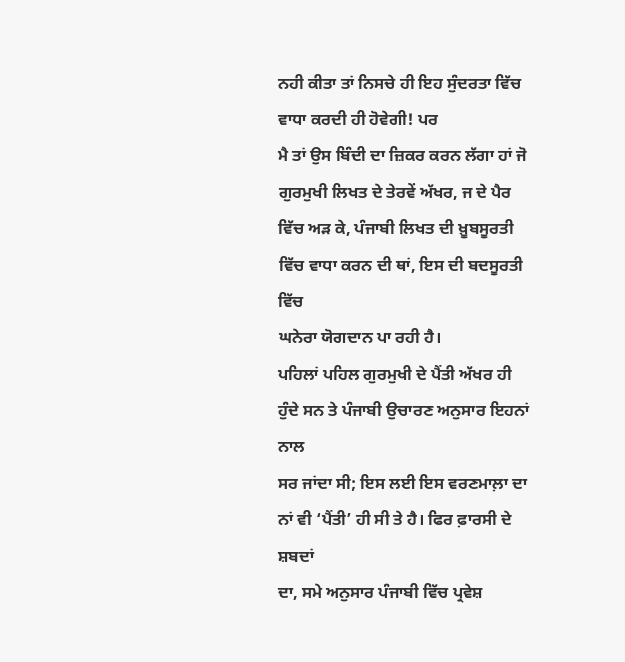ਨਹੀ ਕੀਤਾ ਤਾਂ ਨਿਸਚੇ ਹੀ ਇਹ ਸੁੰਦਰਤਾ ਵਿੱਚ ਵਾਧਾ ਕਰਦੀ ਹੀ ਹੋਵੇਗੀ! ਪਰ
ਮੈ ਤਾਂ ਉਸ ਬਿੰਦੀ ਦਾ ਜ਼ਿਕਰ ਕਰਨ ਲੱਗਾ ਹਾਂ ਜੋ ਗੁਰਮੁਖੀ ਲਿਖਤ ਦੇ ਤੇਰਵੇਂ ਅੱਖਰ, ਜ ਦੇ ਪੈਰ
ਵਿੱਚ ਅੜ ਕੇ, ਪੰਜਾਬੀ ਲਿਖਤ ਦੀ ਖ਼ੂਬਸੂਰਤੀ ਵਿੱਚ ਵਾਧਾ ਕਰਨ ਦੀ ਥਾਂ, ਇਸ ਦੀ ਬਦਸੂਰਤੀ ਵਿੱਚ
ਘਨੇਰਾ ਯੋਗਦਾਨ ਪਾ ਰਹੀ ਹੈ।
ਪਹਿਲਾਂ ਪਹਿਲ ਗੁਰਮੁਖੀ ਦੇ ਪੈਂਤੀ ਅੱਖਰ ਹੀ ਹੁੰਦੇ ਸਨ ਤੇ ਪੰਜਾਬੀ ਉਚਾਰਣ ਅਨੁਸਾਰ ਇਹਨਾਂ ਨਾਲ
ਸਰ ਜਾਂਦਾ ਸੀ; ਇਸ ਲਈ ਇਸ ਵਰਣਮਾਲ਼ਾ ਦਾ ਨਾਂ ਵੀ ‘ਪੈਂਤੀ’ ਹੀ ਸੀ ਤੇ ਹੈ। ਫਿਰ ਫ਼ਾਰਸੀ ਦੇ ਸ਼ਬਦਾਂ
ਦਾ, ਸਮੇ ਅਨੁਸਾਰ ਪੰਜਾਬੀ ਵਿੱਚ ਪ੍ਰਵੇਸ਼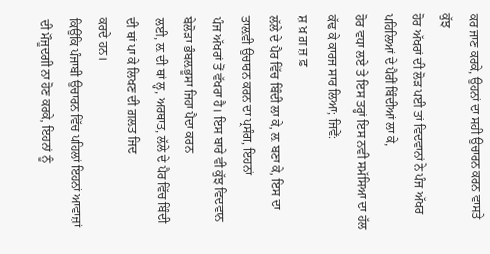ਕਰ ਜਾਣ ਕਰਕੇ, ਉਹਨਾਂ ਦਾ ਸਹੀ ਉਚਾਰਨ ਕਰਨ ਵਾਸਤੇ ਕੁੱਝ
ਹੋਰ ਅੱਖਰਾਂ ਦੀ ਲੋੜ ਪਈ ਤਾਂ ਵਿਦਵਾਨਾਂ ਨੇ ਪੰਜ ਅੱਖਰ ਪਹਿਲਿਆਂ ਦੇ ਪੈਰੀਂ ਬਿੰਦੀਆਂ ਲਾ ਕੇ,
ਹੋਰ ਵਧਾ ਲਏ ਤੇ ਇਸ ਤਰ੍ਹਾਂ ਇਸ ਨਵੀ ਸਮੱਸਿਆ ਦਾ ਹੱਲ ਕੱਢ ਕੇ ਕਾਰਜ ਸਾਰ ਲਿਆ; ਜਿਵੇਂ:
ਸ਼ ਖ਼ ਗ਼ ਜ਼ ਫ਼
ਲੱਲੇ ਦੇ ਪੈਰ ਵਿੱਚ ਬਿੰਦੀ ਲਾ ਕੇ, ਲ਼ ਬਣਾ ਕੇ, ਇਸ ਦਾ ਤਾਲ਼ਵੀ ਉਚਾਰਨ ਕਰਨ ਦਾ ਪ੍ਰਸੰਗ, ਇਹਨਾਂ
ਪੰਜ ਅੱਖਰਾਂ ਤੋਂ ਵੱਖਰਾ ਹੈ। ਇਸ ਬਾਰੇ ਵੀ ਕੁੱਝ ਵਿਦਵਾਨ ਬੇਲੋੜਾ ਭੰਬਲ਼ਭੂਸਾ ਜਿਹਾ ਪੈਦਾ ਕਰਨ
ਲਈ, ਲ਼ ਦੀ ਥਾਂ ਲ੍ਹ, ਅਰਥਾਤ, ਲੱਲੇ ਦੇ ਪੈਰ ਵਿੱਚ ਬਿੰਦੀ ਦੀ ਥਾਂ ਪਾ ਕੇ ਲਿਖਣ ਦੀ ਗ਼ਲਤ ਜਿਦ
ਕਰਦੇ ਹਨ।
ਕਿਉਂਕਿ ਪੰਜਾਬੀ ਉਚਾਰਨ ਵਿੱਚ ਪਹਿਲਾਂ ਇਹਨਾਂ ਆਵਾਜ਼ਾਂ ਦੀ ਮੌਜੂਦਗੀ ਨਾ ਹੋਣ ਕਰਕੇ, ਇਹਨਾਂ ਨੂੰ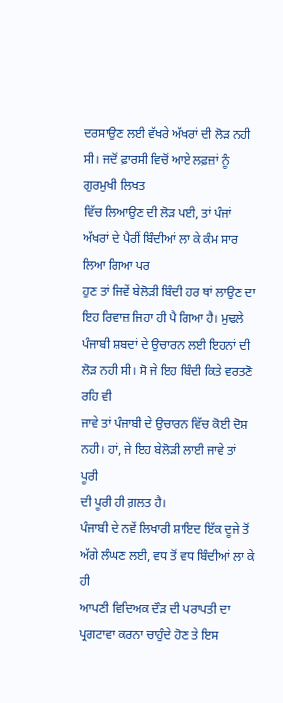ਦਰਸਾਉਣ ਲਈ ਵੱਖਰੇ ਅੱਖਰਾਂ ਦੀ ਲੋੜ ਨਹੀ ਸੀ। ਜਦੋਂ ਫ਼ਾਰਸੀ ਵਿਚੋਂ ਆਏ ਲਫ਼ਜ਼ਾਂ ਨੂੰ ਗੁਰਮੁਖੀ ਲਿਖਤ
ਵਿੱਚ ਲਿਆਉਣ ਦੀ ਲੋੜ ਪਈ, ਤਾਂ ਪੰਜਾਂ ਅੱਖਰਾਂ ਦੇ ਪੈਰੀਂ ਬਿੰਦੀਆਂ ਲਾ ਕੇ ਕੰਮ ਸਾਰ ਲਿਆ ਗਿਆ ਪਰ
ਹੁਣ ਤਾਂ ਜਿਵੇਂ ਬੇਲੋੜੀ ਬਿੰਦੀ ਹਰ ਥਾਂ ਲਾਉਣ ਦਾ ਇਹ ਰਿਵਾਜ਼ ਜਿਹਾ ਹੀ ਪੈ ਗਿਆ ਹੈ। ਮੁਢਲੇ
ਪੰਜਾਬੀ ਸ਼ਬਦਾਂ ਦੇ ਉਚਾਰਨ ਲਈ ਇਹਨਾਂ ਦੀ ਲੋੜ ਨਹੀ ਸੀ। ਸੋ ਜੇ ਇਹ ਬਿੰਦੀ ਕਿਤੇ ਵਰਤਣੋ ਰਹਿ ਵੀ
ਜਾਵੇ ਤਾਂ ਪੰਜਾਬੀ ਦੇ ਉਚਾਰਨ ਵਿੱਚ ਕੋਈ ਦੋਸ਼ ਨਹੀ। ਹਾਂ, ਜੇ ਇਹ ਬੇਲੋੜੀ ਲਾਈ ਜਾਵੇ ਤਾਂ ਪੂਰੀ
ਦੀ ਪੂਰੀ ਹੀ ਗ਼ਲਤ ਹੈ।
ਪੰਜਾਬੀ ਦੇ ਨਵੇਂ ਲਿਖਾਰੀ ਸ਼ਾਇਦ ਇੱਕ ਦੂਜੇ ਤੋਂ ਅੱਗੇ ਲੰਘਣ ਲਈ, ਵਧ ਤੋਂ ਵਧ ਬਿੰਦੀਆਂ ਲਾ ਕੇ ਹੀ
ਆਪਣੀ ਵਿਦਿਅਕ ਦੌੜ ਦੀ ਪਰਾਪਤੀ ਦਾ ਪ੍ਰਗਟਾਵਾ ਕਰਨਾ ਚਾਹੁੰਦੇ ਹੋਣ ਤੇ ਇਸ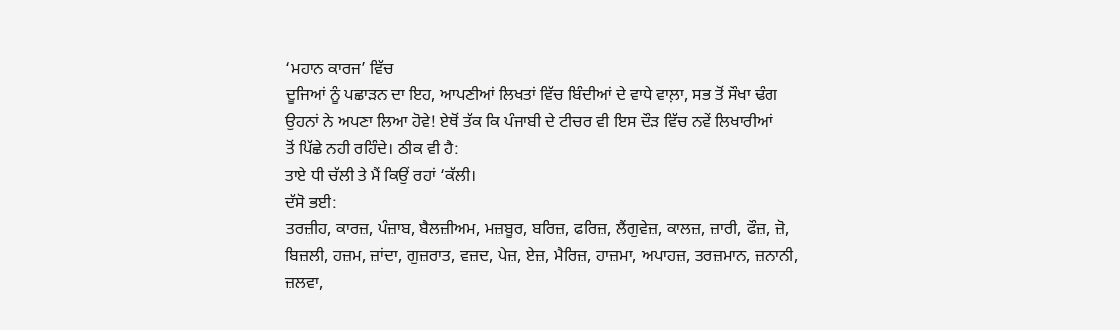‘ਮਹਾਨ ਕਾਰਜ’ ਵਿੱਚ
ਦੂਜਿਆਂ ਨੂੰ ਪਛਾੜਨ ਦਾ ਇਹ, ਆਪਣੀਆਂ ਲਿਖਤਾਂ ਵਿੱਚ ਬਿੰਦੀਆਂ ਦੇ ਵਾਧੇ ਵਾਲ਼ਾ, ਸਭ ਤੋਂ ਸੌਖਾ ਢੰਗ
ਉਹਨਾਂ ਨੇ ਅਪਣਾ ਲਿਆ ਹੋਵੇ! ਏਥੋਂ ਤੱਕ ਕਿ ਪੰਜਾਬੀ ਦੇ ਟੀਚਰ ਵੀ ਇਸ ਦੌੜ ਵਿੱਚ ਨਵੇਂ ਲਿਖਾਰੀਆਂ
ਤੋਂ ਪਿੱਛੇ ਨਹੀ ਰਹਿੰਦੇ। ਠੀਕ ਵੀ ਹੈ:
ਤਾਏ ਧੀ ਚੱਲੀ ਤੇ ਮੈਂ ਕਿਉਂ ਰਹਾਂ ‘ਕੱਲੀ।
ਦੱਸੋ ਭਈ:
ਤਰਜ਼ੀਹ, ਕਾਰਜ਼, ਪੰਜ਼ਾਬ, ਬੈਲਜ਼ੀਅਮ, ਮਜ਼ਬੂਰ, ਬਰਿਜ਼, ਫਰਿਜ਼, ਲੈਂਗੁਵੇਜ਼, ਕਾਲਜ਼, ਜ਼ਾਰੀ, ਫੌਜ਼, ਜ਼ੋ,
ਬਿਜ਼ਲੀ, ਹਜ਼ਮ, ਜ਼ਾਂਦਾ, ਗੁਜ਼ਰਾਤ, ਵਜ਼ਦ, ਪੇਜ਼, ਏਜ਼, ਮੈਰਿਜ਼, ਹਾਜ਼ਮਾ, ਅਪਾਹਜ਼, ਤਰਜ਼ਮਾਨ, ਜ਼ਨਾਨੀ,
ਜ਼ਲਵਾ,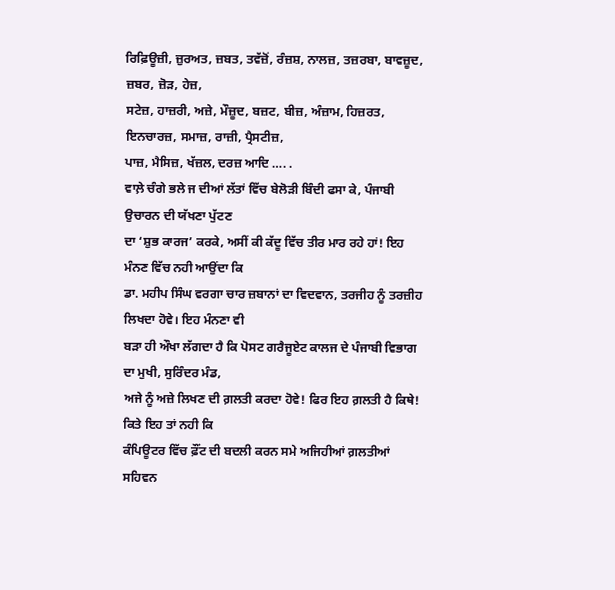ਰਿਫ਼ਿਊਜ਼ੀ, ਜ਼ੁਰਅਤ, ਜ਼ਬਤ, ਤਵੱਜ਼ੋਂ, ਰੰਜ਼ਸ਼, ਨਾਲਜ਼, ਤਜ਼ਰਬਾ, ਬਾਵਜ਼ੂਦ, ਜ਼ਬਰ, ਜ਼ੋੜ, ਹੇਜ਼,
ਸਟੇਜ਼, ਹਾਜ਼ਰੀ, ਅਜ਼ੇ, ਮੌਜ਼ੂਦ, ਬਜ਼ਟ, ਬੀਜ਼, ਅੰਜ਼ਾਮ, ਹਿਜ਼ਰਤ, ਇਨਚਾਰਜ਼, ਸਮਾਜ਼, ਰਾਜ਼ੀ, ਪ੍ਰੈਸਟੀਜ਼,
ਪਾਜ਼, ਮੈਸਿਜ਼, ਖੱਜ਼ਲ, ਦਰਜ਼ ਆਦਿ …. .
ਵਾਲ਼ੇ ਚੰਗੇ ਭਲੇ ਜ ਦੀਆਂ ਲੱਤਾਂ ਵਿੱਚ ਬੇਲੋੜੀ ਬਿੰਦੀ ਫਸਾ ਕੇ, ਪੰਜਾਬੀ ਉਚਾਰਨ ਦੀ ਯੱਖਣਾ ਪੁੱਟਣ
ਦਾ ‘ਸ਼ੁਭ ਕਾਰਜ’ ਕਰਕੇ, ਅਸੀਂ ਕੀ ਕੱਦੂ ਵਿੱਚ ਤੀਰ ਮਾਰ ਰਹੇ ਹਾਂ! ਇਹ ਮੰਨਣ ਵਿੱਚ ਨਹੀ ਆਉਂਦਾ ਕਿ
ਡਾ. ਮਹੀਪ ਸਿੰਘ ਵਰਗਾ ਚਾਰ ਜ਼ਬਾਨਾਂ ਦਾ ਵਿਦਵਾਨ, ਤਰਜੀਹ ਨੂੰ ਤਰਜ਼ੀਹ ਲਿਖਦਾ ਹੋਵੇ। ਇਹ ਮੰਨਣਾ ਵੀ
ਬੜਾ ਹੀ ਔਖਾ ਲੱਗਦਾ ਹੈ ਕਿ ਪੋਸਟ ਗਰੈਜੂਏਟ ਕਾਲਜ ਦੇ ਪੰਜਾਬੀ ਵਿਭਾਗ ਦਾ ਮੁਖੀ, ਸੁਰਿੰਦਰ ਮੰਡ,
ਅਜੇ ਨੂੰ ਅਜ਼ੇ ਲਿਖਣ ਦੀ ਗ਼ਲਤੀ ਕਰਦਾ ਹੋਵੇ! ਫਿਰ ਇਹ ਗ਼ਲਤੀ ਹੈ ਕਿਥੇ! ਕਿਤੇ ਇਹ ਤਾਂ ਨਹੀ ਕਿ
ਕੰਪਿਊਟਰ ਵਿੱਚ ਫ਼ੌਂਟ ਦੀ ਬਦਲੀ ਕਰਨ ਸਮੇ ਅਜਿਹੀਆਂ ਗ਼ਲਤੀਆਂ ਸਹਿਵਨ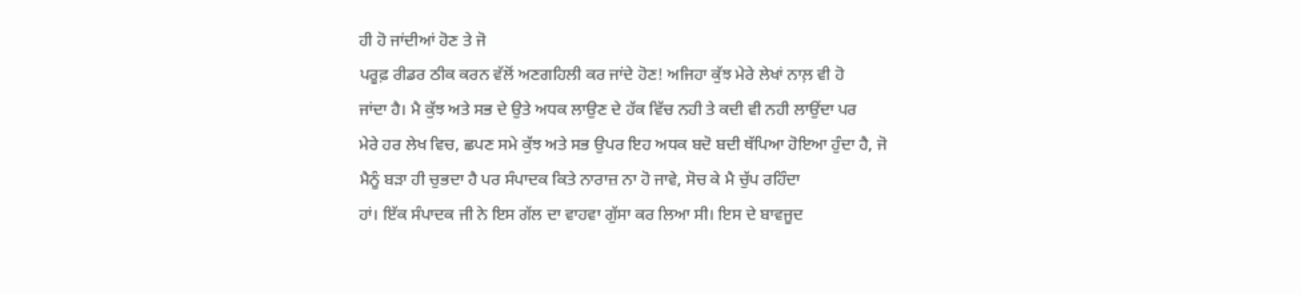ਹੀ ਹੋ ਜਾਂਦੀਆਂ ਹੋਣ ਤੇ ਜੋ
ਪਰੂਫ਼ ਰੀਡਰ ਠੀਕ ਕਰਨ ਵੱਲੋਂ ਅਣਗਹਿਲੀ ਕਰ ਜਾਂਦੇ ਹੋਣ! ਅਜਿਹਾ ਕੁੱਝ ਮੇਰੇ ਲੇਖਾਂ ਨਾਲ਼ ਵੀ ਹੋ
ਜਾਂਦਾ ਹੈ। ਮੈ ਕੁੱਝ ਅਤੇ ਸਭ ਦੇ ਉਤੇ ਅਧਕ ਲਾਉਣ ਦੇ ਹੱਕ ਵਿੱਚ ਨਹੀ ਤੇ ਕਦੀ ਵੀ ਨਹੀ ਲਾਉਂਦਾ ਪਰ
ਮੇਰੇ ਹਰ ਲੇਖ ਵਿਚ, ਛਪਣ ਸਮੇ ਕੁੱਝ ਅਤੇ ਸਭ ਉਪਰ ਇਹ ਅਧਕ ਬਦੋ ਬਦੀ ਥੱਪਿਆ ਹੋਇਆ ਹੁੰਦਾ ਹੈ, ਜੋ
ਮੈਨੂੰ ਬੜਾ ਹੀ ਚੁਭਦਾ ਹੈ ਪਰ ਸੰਪਾਦਕ ਕਿਤੇ ਨਾਰਾਜ਼ ਨਾ ਹੋ ਜਾਵੇ, ਸੋਚ ਕੇ ਮੈ ਚੁੱਪ ਰਹਿੰਦਾ
ਹਾਂ। ਇੱਕ ਸੰਪਾਦਕ ਜੀ ਨੇ ਇਸ ਗੱਲ ਦਾ ਵਾਹਵਾ ਗੁੱਸਾ ਕਰ ਲਿਆ ਸੀ। ਇਸ ਦੇ ਬਾਵਜੂਦ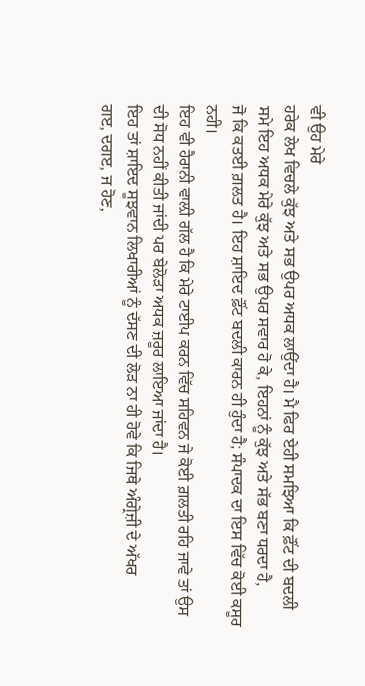ਵੀ ਉਹ ਮੇਰੇ
ਹਰੇਕ ਲੇਖ ਵਿਚਲੇ ਕੁੱਝ ਅਤੇ ਸਭ ਉਪਰ ਅਧਕ ਲਾਉਂਦਾ ਹੈ। ਮੈ ਫਿਰ ਏਹੀ ਸਮਝਿਆ ਕਿ ਫ਼ੌਂਟ ਦੀ ਬਦਲੀ
ਸਮੇ ਇਹ ਅਧਕ ਮੇਰੇ ਕੁੱਝ ਅਤੇ ਸਭ ਉਪਰ ਸਵਾਰ ਹੋ ਕੇ, ਇਹਨਾਂ ਨੂੰ ਕੁੱਝ ਅਤੇ ਸੱਭ ਬਣਾ ਧਰਦਾ ਹੈ,
ਜੋ ਕਿ ਕਤਈ ਗ਼ਲਤ ਹੈ। ਇਹ ਸ਼ਾਇਦ ਫ਼ੌਂਟ ਬਦਲੀ ਕਾਰਨ ਹੀ ਹੁੰਦਾ ਹੈ; ਸੰਪਾਦਕ ਦਾ ਇਸ ਵਿੱਚ ਕੋਈ ਕਸੂਰ
ਨਹੀ।
ਇਹ ਵੀ ਹੈਰਾਨੀ ਵਾਲ਼ੀ ਗੱਲ ਹੈ ਕਿ ਮੇਰੇ ਟਾਈਪ ਕਰਨ ਵਿੱਚ ਸਹਿਵਨ ਜੇ ਕੋਈ ਗ਼ਲਤੀ ਰਹਿ ਜਾਵੇ ਤਾਂ ਉਸ
ਦੀ ਸੋਧ ਨਹੀਂ ਕੀਤੀ ਜਾਂਦੀ ਪਰ ਬੇਲੋੜਾ ਅਧਕ ਜ਼ਰੂਰ ਲਾਇਆ ਜਾਂਦਾ ਹੈ।
ਇਹ ਤਾਂ ਸ਼ਾਇਦ ਸੂਝਵਾਨ ਲਿਖਾਰੀਆਂ ਨੂੰ ਦੱਸਣ ਦੀ ਲੋੜ ਨਾ ਹੀ ਹੋਵੇ ਕਿ ਜਿਥੇ ਅੰਗ੍ਰੇਜ਼ੀ ਦੇ ਅੱਖਰ
ਗੲ, ਦਗੲ, ਜ ਹੋਣ,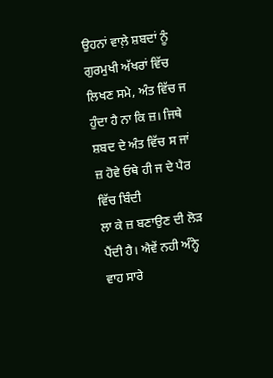ਉਹਨਾਂ ਵਾਲ਼ੇ ਸ਼ਬਦਾਂ ਨੂੰ ਗੁਰਮੁਖੀ ਅੱਖਰਾਂ ਵਿੱਚ ਲਿਖਣ ਸਮੇ, ਅੰਤ ਵਿੱਚ ਜ
ਹੁੰਦਾ ਹੈ ਨਾ ਕਿ ਜ਼। ਜਿਥੇ ਸ਼ਬਦ ਦੇ ਅੰਤ ਵਿੱਚ ਸ ਜਾਂ ਜ਼ ਹੋਵੇ ਓਥੇ ਹੀ ਜ ਦੇ ਪੈਰ ਵਿੱਚ ਬਿੰਦੀ
ਲਾ ਕੇ ਜ਼ ਬਣਾਉਣ ਦੀ ਲੋੜ ਪੈਂਦੀ ਹੈ। ਐਵੇਂ ਨਹੀ ਅੰਨ੍ਹੇ ਵਾਹ ਸਾਰੇ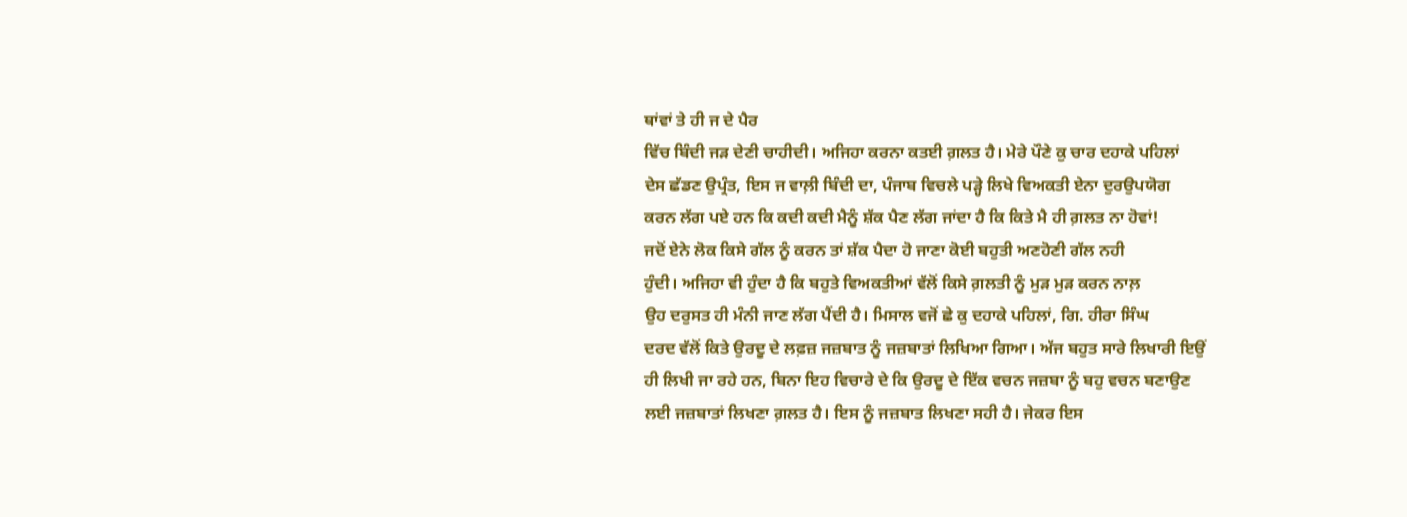ਥਾਂਵਾਂ ਤੇ ਹੀ ਜ ਦੇ ਪੈਰ
ਵਿੱਚ ਬਿੰਦੀ ਜੜ ਦੇਣੀ ਚਾਹੀਦੀ। ਅਜਿਹਾ ਕਰਨਾ ਕਤਈ ਗ਼ਲਤ ਹੈ। ਮੇਰੇ ਪੌਣੇ ਕੁ ਚਾਰ ਦਹਾਕੇ ਪਹਿਲਾਂ
ਦੇਸ ਛੱਡਣ ਉਪ੍ਰੰਤ, ਇਸ ਜ ਵਾਲ਼ੀ ਬਿੰਦੀ ਦਾ, ਪੰਜਾਬ ਵਿਚਲੇ ਪੜ੍ਹੇ ਲਿਖੇ ਵਿਅਕਤੀ ਏਨਾ ਦੁਰਉਪਯੋਗ
ਕਰਨ ਲੱਗ ਪਏ ਹਨ ਕਿ ਕਦੀ ਕਦੀ ਮੈਨੂੰ ਸ਼ੱਕ ਪੈਣ ਲੱਗ ਜਾਂਦਾ ਹੈ ਕਿ ਕਿਤੇ ਮੈ ਹੀ ਗ਼ਲਤ ਨਾ ਹੋਵਾਂ!
ਜਦੋਂ ਏਨੇ ਲੋਕ ਕਿਸੇ ਗੱਲ ਨੂੰ ਕਰਨ ਤਾਂ ਸ਼ੱਕ ਪੈਦਾ ਹੋ ਜਾਣਾ ਕੋਈ ਬਹੁਤੀ ਅਣਹੋਣੀ ਗੱਲ ਨਹੀ
ਹੁੰਦੀ। ਅਜਿਹਾ ਵੀ ਹੁੰਦਾ ਹੈ ਕਿ ਬਹੁਤੇ ਵਿਅਕਤੀਆਂ ਵੱਲੋਂ ਕਿਸੇ ਗ਼ਲਤੀ ਨੂੰ ਮੁੜ ਮੁੜ ਕਰਨ ਨਾਲ਼
ਉਹ ਦਰੁਸਤ ਹੀ ਮੰਨੀ ਜਾਣ ਲੱਗ ਪੈਂਦੀ ਹੈ। ਮਿਸਾਲ ਵਜੋਂ ਛੇ ਕੁ ਦਹਾਕੇ ਪਹਿਲਾਂ, ਗਿ. ਹੀਰਾ ਸਿੰਘ
ਦਰਦ ਵੱਲੋਂ ਕਿਤੇ ਉਰਦੂ ਦੇ ਲਫ਼ਜ਼ ਜਜ਼ਬਾਤ ਨੂੰ ਜਜ਼ਬਾਤਾਂ ਲਿਖਿਆ ਗਿਆ। ਅੱਜ ਬਹੁਤ ਸਾਰੇ ਲਿਖਾਰੀ ਇਉਂ
ਹੀ ਲਿਖੀ ਜਾ ਰਹੇ ਹਨ, ਬਿਨਾ ਇਹ ਵਿਚਾਰੇ ਦੇ ਕਿ ਉਰਦੂ ਦੇ ਇੱਕ ਵਚਨ ਜਜ਼ਬਾ ਨੂੰ ਬਹੁ ਵਚਨ ਬਣਾਉਣ
ਲਈ ਜਜ਼ਬਾਤਾਂ ਲਿਖਣਾ ਗ਼ਲਤ ਹੈ। ਇਸ ਨੂੰ ਜਜ਼ਬਾਤ ਲਿਖਣਾ ਸਹੀ ਹੈ। ਜੇਕਰ ਇਸ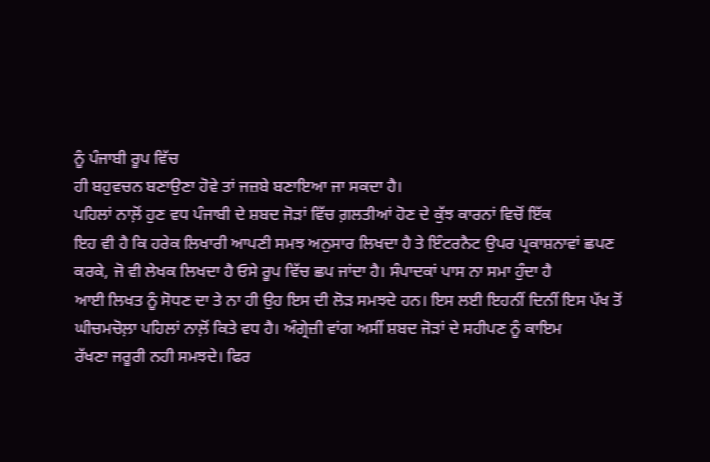ਨੂੰ ਪੰਜਾਬੀ ਰੂਪ ਵਿੱਚ
ਹੀ ਬਹੁਵਚਨ ਬਣਾਉਣਾ ਹੋਵੇ ਤਾਂ ਜਜ਼ਬੇ ਬਣਾਇਆ ਜਾ ਸਕਦਾ ਹੈ।
ਪਹਿਲਾਂ ਨਾਲ਼ੋਂ ਹੁਣ ਵਧ ਪੰਜਾਬੀ ਦੇ ਸ਼ਬਦ ਜੋੜਾਂ ਵਿੱਚ ਗ਼ਲਤੀਆਂ ਹੋਣ ਦੇ ਕੁੱਝ ਕਾਰਨਾਂ ਵਿਚੋਂ ਇੱਕ
ਇਹ ਵੀ ਹੈ ਕਿ ਹਰੇਕ ਲਿਖਾਰੀ ਆਪਣੀ ਸਮਝ ਅਨੁਸਾਰ ਲਿਖਦਾ ਹੈ ਤੇ ਇੰਟਰਨੈਟ ਉਪਰ ਪ੍ਰਕਾਸ਼ਨਾਵਾਂ ਛਪਣ
ਕਰਕੇ, ਜੋ ਵੀ ਲੇਖਕ ਲਿਖਦਾ ਹੈ ਓਸੇ ਰੂਪ ਵਿੱਚ ਛਪ ਜਾਂਦਾ ਹੈ। ਸੰਪਾਦਕਾਂ ਪਾਸ ਨਾ ਸਮਾ ਹੁੰਦਾ ਹੈ
ਆਈ ਲਿਖਤ ਨੂੰ ਸੋਧਣ ਦਾ ਤੇ ਨਾ ਹੀ ਉਹ ਇਸ ਦੀ ਲੋੜ ਸਮਝਦੇ ਹਨ। ਇਸ ਲਈ ਇਹਨੀਂ ਦਿਨੀਂ ਇਸ ਪੱਖ ਤੋਂ
ਘੀਚਮਚੋਲ਼ਾ ਪਹਿਲਾਂ ਨਾਲ਼ੋਂ ਕਿਤੇ ਵਧ ਹੈ। ਅੰਗ੍ਰੇਜ਼ੀ ਵਾਂਗ ਅਸੀਂ ਸ਼ਬਦ ਜੋੜਾਂ ਦੇ ਸਹੀਪਣ ਨੂੰ ਕਾਇਮ
ਰੱਖਣਾ ਜਰੂਰੀ ਨਹੀ ਸਮਝਦੇ। ਫਿਰ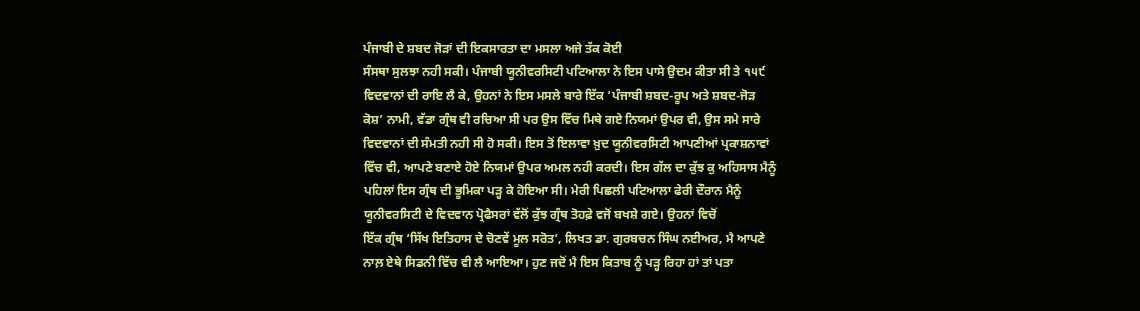ਪੰਜਾਬੀ ਦੇ ਸ਼ਬਦ ਜੋੜਾਂ ਦੀ ਇਕਸਾਰਤਾ ਦਾ ਮਸਲਾ ਅਜੇ ਤੱਕ ਕੋਈ
ਸੰਸਥਾ ਸੁਲਝਾ ਨਹੀ ਸਕੀ। ਪੰਜਾਬੀ ਯੂਨੀਵਰਸਿਟੀ ਪਟਿਆਲਾ ਨੇ ਇਸ ਪਾਸੇ ਉਦਮ ਕੀਤਾ ਸੀ ਤੇ ੧੫੯
ਵਿਦਵਾਨਾਂ ਦੀ ਰਾਇ ਲੈ ਕੇ, ਉਹਨਾਂ ਨੇ ਇਸ ਮਸਲੇ ਬਾਰੇ ਇੱਕ ‘ਪੰਜਾਬੀ ਸ਼ਬਦ-ਰੂਪ ਅਤੇ ਸ਼ਬਦ-ਜੋੜ
ਕੋਸ਼’ ਨਾਮੀ, ਵੱਡਾ ਗ੍ਰੰਥ ਵੀ ਰਚਿਆ ਸੀ ਪਰ ਉਸ ਵਿੱਚ ਮਿਥੇ ਗਏ ਨਿਯਮਾਂ ਉਪਰ ਵੀ, ਉਸ ਸਮੇ ਸਾਰੇ
ਵਿਦਵਾਨਾਂ ਦੀ ਸੰਮਤੀ ਨਹੀ ਸੀ ਹੋ ਸਕੀ। ਇਸ ਤੋਂ ਇਲਾਵਾ ਖ਼ੁਦ ਯੂਨੀਵਰਸਿਟੀ ਆਪਣੀਆਂ ਪ੍ਰਕਾਸ਼ਨਾਵਾਂ
ਵਿੱਚ ਵੀ, ਆਪਣੇ ਬਣਾਏ ਹੋਏ ਨਿਯਮਾਂ ਉਪਰ ਅਮਲ ਨਹੀ ਕਰਦੀ। ਇਸ ਗੱਲ ਦਾ ਕੁੱਝ ਕੁ ਅਹਿਸਾਸ ਮੈਨੂੰ
ਪਹਿਲਾਂ ਇਸ ਗ੍ਰੰਥ ਦੀ ਭੂਮਿਕਾ ਪੜ੍ਹ ਕੇ ਹੋਇਆ ਸੀ। ਮੇਰੀ ਪਿਛਲੀ ਪਟਿਆਲਾ ਫੇਰੀ ਦੌਰਾਨ ਮੈਨੂੰ
ਯੂਨੀਵਰਸਿਟੀ ਦੇ ਵਿਦਵਾਨ ਪ੍ਰੋਫੈਸਰਾਂ ਵੱਲੋਂ ਕੁੱਝ ਗ੍ਰੰਥ ਤੋਹਫ਼ੇ ਵਜੋਂ ਬਖਸ਼ੇ ਗਏ। ਉਹਨਾਂ ਵਿਚੋਂ
ਇੱਕ ਗ੍ਰੰਥ ‘ਸਿੱਖ ਇਤਿਹਾਸ ਦੇ ਚੋਣਵੇਂ ਮੂਲ ਸਰੋਤ’, ਲਿਖਤ ਡਾ. ਗੁਰਬਚਨ ਸਿੰਘ ਨਈਅਰ, ਮੈ ਆਪਣੇ
ਨਾਲ਼ ਏਥੇ ਸਿਡਨੀ ਵਿੱਚ ਵੀ ਲੈ ਆਇਆ। ਹੁਣ ਜਦੋਂ ਮੈ ਇਸ ਕਿਤਾਬ ਨੂੰ ਪੜ੍ਹ ਰਿਹਾ ਹਾਂ ਤਾਂ ਪਤਾ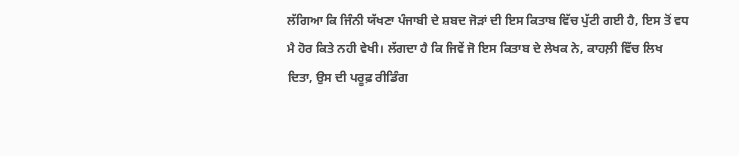ਲੱਗਿਆ ਕਿ ਜਿੰਨੀ ਯੱਖਣਾ ਪੰਜਾਬੀ ਦੇ ਸ਼ਬਦ ਜੋੜਾਂ ਦੀ ਇਸ ਕਿਤਾਬ ਵਿੱਚ ਪੁੱਟੀ ਗਈ ਹੈ, ਇਸ ਤੋਂ ਵਧ
ਮੈ ਹੋਰ ਕਿਤੇ ਨਹੀ ਵੇਖੀ। ਲੱਗਦਾ ਹੈ ਕਿ ਜਿਵੇਂ ਜੋ ਇਸ ਕਿਤਾਬ ਦੇ ਲੇਖਕ ਨੇ, ਕਾਹਲ਼ੀ ਵਿੱਚ ਲਿਖ
ਦਿਤਾ, ਉਸ ਦੀ ਪਰੂਫ਼ ਰੀਡਿੰਗ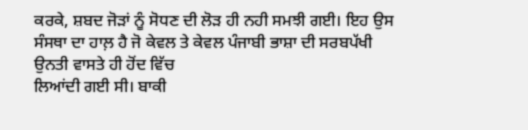ਕਰਕੇ, ਸ਼ਬਦ ਜੋੜਾਂ ਨੂੰ ਸੋਧਣ ਦੀ ਲੋੜ ਹੀ ਨਹੀ ਸਮਝੀ ਗਈ। ਇਹ ਉਸ
ਸੰਸਥਾ ਦਾ ਹਾਲ਼ ਹੈ ਜੋ ਕੇਵਲ ਤੇ ਕੇਵਲ ਪੰਜਾਬੀ ਭਾਸ਼ਾ ਦੀ ਸਰਬਪੱਖੀ ਉਨਤੀ ਵਾਸਤੇ ਹੀ ਹੋਂਦ ਵਿੱਚ
ਲਿਆਂਦੀ ਗਈ ਸੀ। ਬਾਕੀ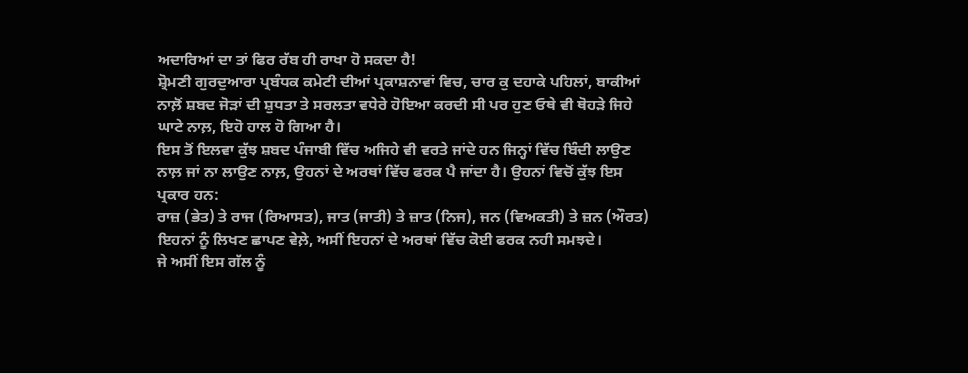ਅਦਾਰਿਆਂ ਦਾ ਤਾਂ ਫਿਰ ਰੱਬ ਹੀ ਰਾਖਾ ਹੋ ਸਕਦਾ ਹੈ!
ਸ਼੍ਰੋਮਣੀ ਗੁਰਦੁਆਰਾ ਪ੍ਰਬੰਧਕ ਕਮੇਟੀ ਦੀਆਂ ਪ੍ਰਕਾਸ਼ਨਾਵਾਂ ਵਿਚ, ਚਾਰ ਕੁ ਦਹਾਕੇ ਪਹਿਲਾਂ, ਬਾਕੀਆਂ
ਨਾਲ਼ੋਂ ਸ਼ਬਦ ਜੋੜਾਂ ਦੀ ਸ਼ੁਧਤਾ ਤੇ ਸਰਲਤਾ ਵਧੇਰੇ ਹੋਇਆ ਕਰਦੀ ਸੀ ਪਰ ਹੁਣ ਓਥੇ ਵੀ ਥੋਹੜੇ ਜਿਹੇ
ਘਾਟੇ ਨਾਲ਼, ਇਹੋ ਹਾਲ ਹੋ ਗਿਆ ਹੈ।
ਇਸ ਤੋਂ ਇਲਵਾ ਕੁੱਝ ਸ਼ਬਦ ਪੰਜਾਬੀ ਵਿੱਚ ਅਜਿਹੇ ਵੀ ਵਰਤੇ ਜਾਂਦੇ ਹਨ ਜਿਨ੍ਹਾਂ ਵਿੱਚ ਬਿੰਦੀ ਲਾਉਣ
ਨਾਲ਼ ਜਾਂ ਨਾ ਲਾਉਣ ਨਾਲ਼, ਉਹਨਾਂ ਦੇ ਅਰਥਾਂ ਵਿੱਚ ਫਰਕ ਪੈ ਜਾਂਦਾ ਹੈ। ਉਹਨਾਂ ਵਿਚੋਂ ਕੁੱਝ ਇਸ
ਪ੍ਰਕਾਰ ਹਨ:
ਰਾਜ਼ (ਭੇਤ) ਤੇ ਰਾਜ (ਰਿਆਸਤ), ਜਾਤ (ਜਾਤੀ) ਤੇ ਜ਼ਾਤ (ਨਿਜ), ਜਨ (ਵਿਅਕਤੀ) ਤੇ ਜ਼ਨ (ਔਰਤ)
ਇਹਨਾਂ ਨੂੰ ਲਿਖਣ ਛਾਪਣ ਵੇਲ਼ੇ, ਅਸੀਂ ਇਹਨਾਂ ਦੇ ਅਰਥਾਂ ਵਿੱਚ ਕੋਈ ਫਰਕ ਨਹੀ ਸਮਝਦੇ।
ਜੇ ਅਸੀਂ ਇਸ ਗੱਲ ਨੂੰ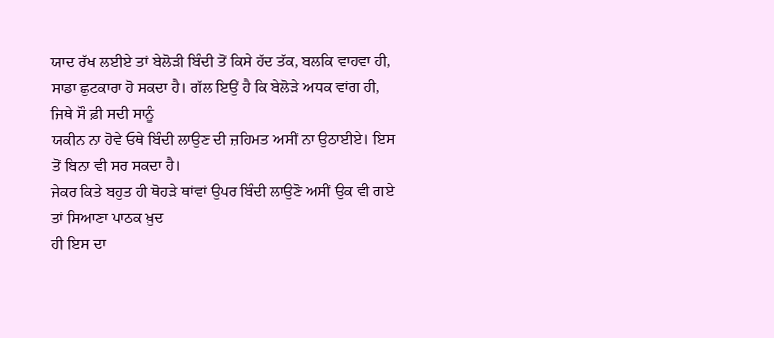ਯਾਦ ਰੱਖ ਲਈਏ ਤਾਂ ਬੇਲੋੜੀ ਬਿੰਦੀ ਤੋਂ ਕਿਸੇ ਹੱਦ ਤੱਕ, ਬਲਕਿ ਵਾਹਵਾ ਹੀ,
ਸਾਡਾ ਛੁਟਕਾਰਾ ਹੋ ਸਕਦਾ ਹੈ। ਗੱਲ ਇਉਂ ਹੈ ਕਿ ਬੇਲੋੜੇ ਅਧਕ ਵਾਂਗ ਹੀ, ਜਿਥੇ ਸੌ ਫ਼ੀ ਸਦੀ ਸਾਨੂੰ
ਯਕੀਨ ਨਾ ਹੋਵੇ ਓਥੇ ਬਿੰਦੀ ਲਾਉਣ ਦੀ ਜ਼ਹਿਮਤ ਅਸੀਂ ਨਾ ਉਠਾਈਏ। ਇਸ ਤੋਂ ਬਿਨਾ ਵੀ ਸਰ ਸਕਦਾ ਹੈ।
ਜੇਕਰ ਕਿਤੇ ਬਹੁਤ ਹੀ ਥੋਹੜੇ ਥਾਂਵਾਂ ਉਪਰ ਬਿੰਦੀ ਲਾਉਣੋ ਅਸੀਂ ਉਕ ਵੀ ਗਏ ਤਾਂ ਸਿਆਣਾ ਪਾਠਕ ਖ਼ੁਦ
ਹੀ ਇਸ ਦਾ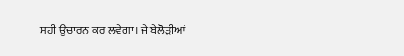ਸਹੀ ਉਚਾਰਨ ਕਰ ਲਵੇਗਾ। ਜੇ ਬੇਲੋੜੀਆਂ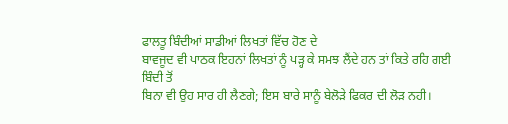ਫਾਲਤੂ ਬਿੰਦੀਆਂ ਸਾਡੀਆਂ ਲਿਖਤਾਂ ਵਿੱਚ ਹੋਣ ਦੇ
ਬਾਵਜੂਦ ਵੀ ਪਾਠਕ ਇਹਨਾਂ ਲਿਖਤਾਂ ਨੂੰ ਪੜ੍ਹ ਕੇ ਸਮਝ ਲੈਂਦੇ ਹਨ ਤਾਂ ਕਿਤੇ ਰਹਿ ਗਈ ਬਿੰਦੀ ਤੋਂ
ਬਿਨਾ ਵੀ ਉਹ ਸਾਰ ਹੀ ਲੈਣਗੇ; ਇਸ ਬਾਰੇ ਸਾਨੂੰ ਬੇਲੋੜੇ ਫਿਕਰ ਦੀ ਲੋੜ ਨਹੀ।